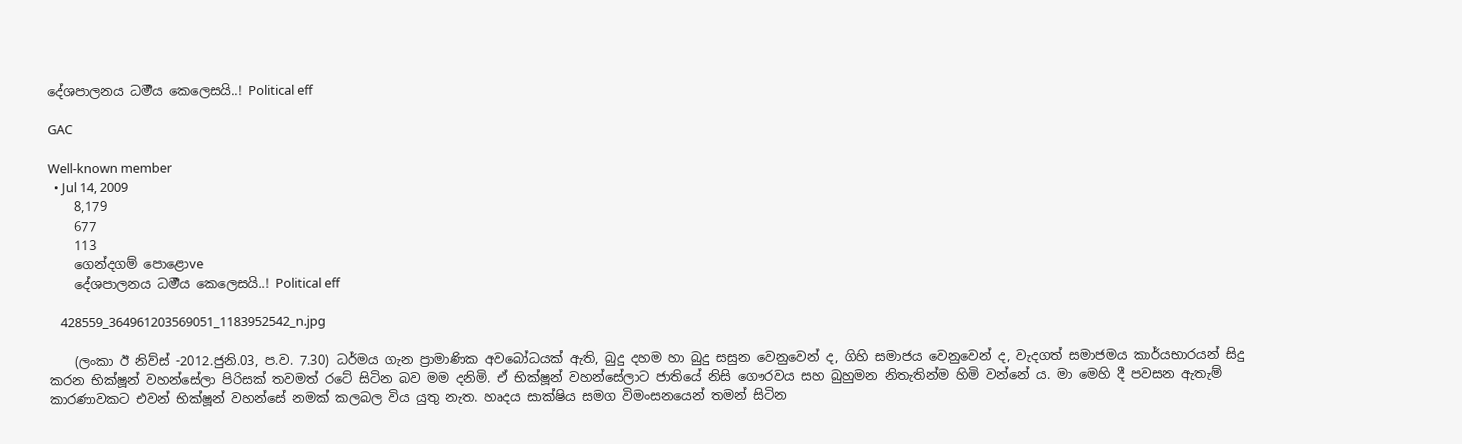දේ‍ශ‍පා‍ල‍න‍ය‍ ධර්‍ම‍ය‍ කෙ‍ලෙ‍ස‍යි‍..! Political eff

GAC

Well-known member
  • Jul 14, 2009
    8,179
    677
    113
    ගෙන්දගම් පොළොve
    දේ‍ශ‍පා‍ල‍න‍ය‍ ධර්‍ම‍ය‍ කෙ‍ලෙ‍ස‍යි‍..! Political eff

    428559_364961203569051_1183952542_n.jpg

    (ලංකා ඊ නිව්ස් -2012.ජුනි.03, ප.ව. 7.30) ධර්මය ගැන ප්‍රාමාණික අවබෝධයක් ඇති, බුදු දහම හා බුදු සසුන වෙනුවෙන් ද, ගිහි සමාජය වෙනුවෙන් ද, වැදගත් සමාජමය කාර්යභාරයන් සිදු කරන භික්ෂූන් වහන්සේලා පිරිසක් තවමත් රටේ සිටින බව මම දනිමි. ඒ භික්ෂූන් වහන්සේලාට ජාතියේ නිසි ගෞරවය සහ බුහුමන නිතැතින්ම හිමි වන්නේ ය. මා මෙහි දී පවසන ඇතැම් කාරණාවකට එවන් භික්ෂූන් වහන්සේ නමක් කලබල විය යුතු නැත. හෘදය සාක්ෂිය සමග විමංසනයෙන් තමන් සිටින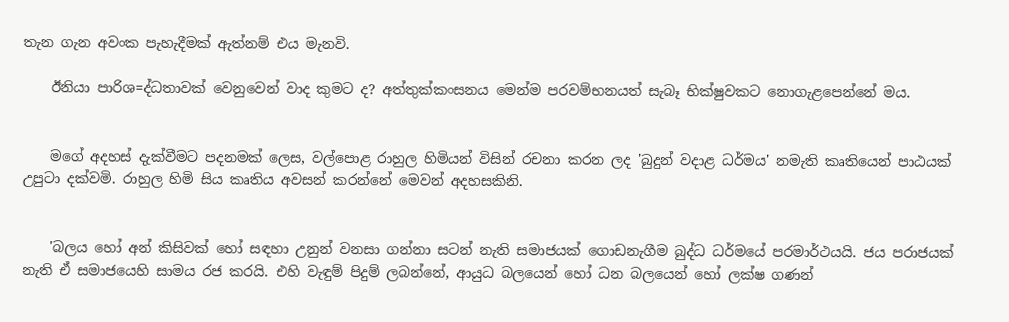තැන ගැන අවංක පැහැදීමක් ඇත්නම් එය මැනවි.

    ඊනියා පාරිශ=ද්ධතාවක් වෙනුවෙන් වාද කුමට ද? අත්තුක්කංසනය මෙන්ම පරවම්භනයත් සැබෑ භික්ෂුවකට නොගැළපෙන්නේ මය.


    මගේ අදහස් දැක්වීමට පදනමක් ලෙස, වල්පොළ රාහුල හිමියන් විසින් රචනා කරන ලද 'බුදුන් වදාළ ධර්මය' නමැති කෘතියෙන් පාඨයක් උපුටා දක්වමි. රාහුල හිමි සිය කෘතිය අවසන් කරන්නේ මෙවන් අදහසකිනි.


    'බලය හෝ අන් කිසිවක් හෝ සඳහා උනුන් වනසා ගන්නා සටන් නැති සමාජයක් ගොඩනැගීම බුද්ධ ධර්මයේ පරමාර්ථයයි. ජය පරාජයක් නැති ඒ සමාජයෙහි සාමය රජ කරයි. එහි වැඳුම් පිදුම් ලබන්නේ, ආයුධ බලයෙන් හෝ ධන බලයෙන් හෝ ලක්ෂ ගණන්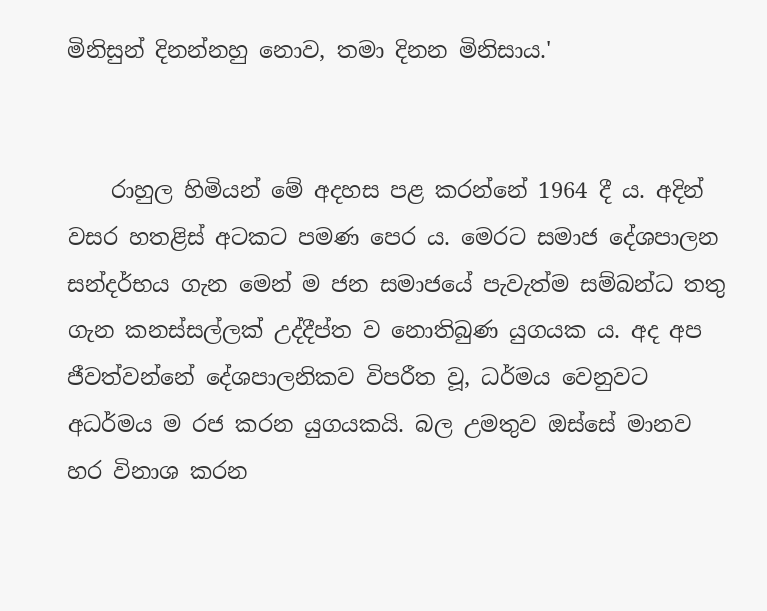මිනිසුන් දිනන්නහු නොව, තමා දිනන මිනිසාය.'


    රාහුල හිමියන් මේ අදහස පළ කරන්නේ 1964 දී ය. අදින් වසර හතළිස් අටකට පමණ පෙර ය. මෙරට සමාජ දේශපාලන සන්දර්භය ගැන මෙන් ම ජන සමාජයේ පැවැත්ම සම්බන්ධ තතු ගැන කනස්සල්ලක් උද්දීප්ත ව නොතිබුණ යුගයක ය. අද අප ජීවත්වන්නේ දේශපාලනිකව විපරීත වූ, ධර්මය වෙනුවට අධර්මය ම රජ කරන යුගයකයි. බල උමතුව ඔස්සේ මානව හර විනාශ කරන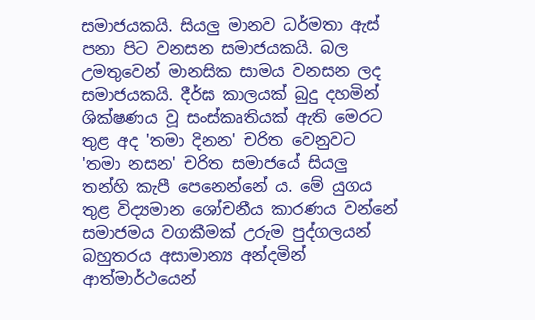සමාජයකයි. සියලු මානව ධර්මතා ඇස් පනා පිට වනසන සමාජයකයි. බල උමතුවෙන් මානසික සාමය වනසන ලද සමාජයකයි. දීර්ඝ කාලයක් බුදු දහමින් ශික්ෂණය වූ සංස්කෘතියක් ඇති මෙරට තුළ අද 'තමා දිනන' චරිත වෙනුවට 'තමා නසන' චරිත සමාජයේ සියලු තන්හි කැපී පෙනෙන්නේ ය. මේ යුගය තුළ විද්‍යමාන ශෝචනීය කාරණය වන්නේ සමාජමය වගකීමක් උරුම පුද්ගලයන් බහුතරය අසාමාන්‍ය අන්දමින් ආත්මාර්ථයෙන්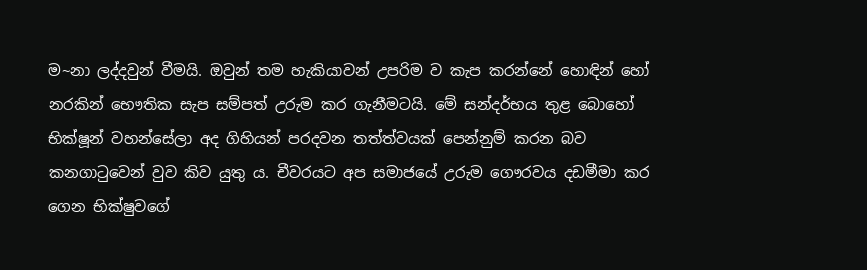ම~නා ලද්දවුන් වීමයි. ඔවුන් තම හැකියාවන් උපරිම ව කැප කරන්නේ හොඳින් හෝ නරකින් භෞතික සැප සම්පත් උරුම කර ගැනීමටයි. මේ සන්දර්භය තුළ බොහෝ භික්ෂූන් වහන්සේලා අද ගිහියන් පරදවන තත්ත්වයක් පෙන්නුම් කරන බව කනගාටුවෙන් වුව කිව යුතු ය. චීවරයට අප සමාජයේ උරුම ගෞරවය දඩමීමා කර ගෙන භික්ෂුවගේ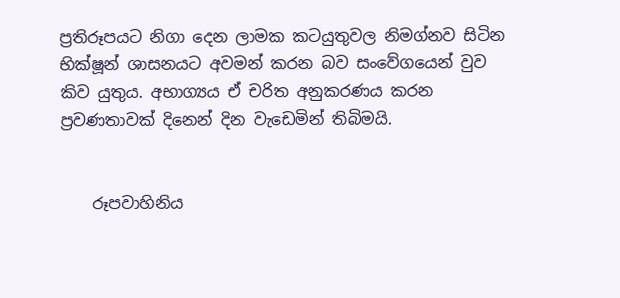ප්‍රතිරූපයට නිගා දෙන ලාමක කටයුතුවල නිමග්නව සිටින භික්ෂූන් ශාසනයට අවමන් කරන බව සංවේගයෙන් වුව කිව යුතුය. අභාග්‍යය ඒ චරිත අනුකරණය කරන ප්‍රවණතාවක් දිනෙන් දින වැඩෙමින් තිබිමයි.


    රූපවාහිනිය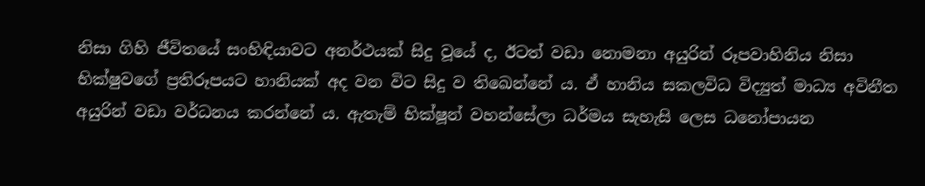නිසා ගිහි ජීවිතයේ සංහිඳියාවට අනර්ථයක් සිදු වූයේ ද, ඊටත් වඩා නොමනා අයුරින් රූපවාහිනිය නිසා භික්ෂුවගේ ප්‍රතිරූපයට හානියක් අද වන විට සිදු ව තිඛෙන්නේ ය. ඒ හානිය සකලවිධ විද්‍යුත් මාධ්‍ය අවිනීත අයුරින් වඩා වර්ධනය කරන්නේ ය. ඇතැම් භික්ෂූන් වහන්සේලා ධර්මය සැහැසි ලෙස ධනෝපායන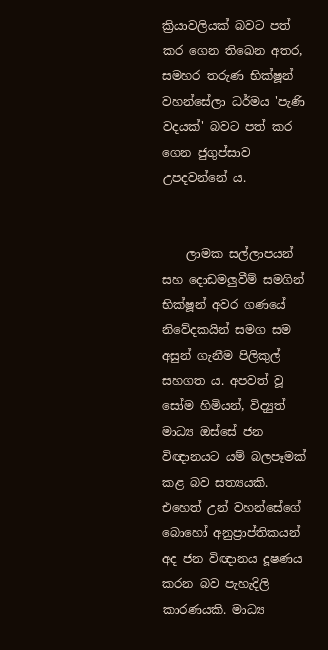ක්‍රියාවලියක් බවට පත් කර ගෙන තිඛෙන අතර, සමහර තරුණ භික්ෂූන් වහන්සේලා ධර්මය 'පැණි වදයක්' බවට පත් කර ගෙන ජුගුප්සාව උපදවන්නේ ය.


    ලාමක සල්ලාපයන් සහ දොඩමලුවීම් සමගින් භික්ෂූන් අවර ගණයේ නිවේදකයින් සමග සම අසුන් ගැනීම පිලිකුල් සහගත ය. අපවත් වූ සෝම හිමියන්, විද්‍යුත් මාධ්‍ය ඔස්සේ ජන විඥානයට යම් බලපෑමක් කළ බව සත්‍යයකි. එහෙත් උන් වහන්සේගේ බොහෝ අනුප්‍රාප්තිකයන් අද ජන විඥානය දූෂණය කරන බව පැහැදිලි කාරණයකි. මාධ්‍ය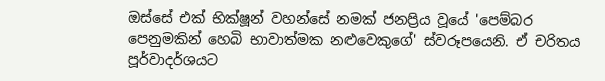ඔස්සේ එක් භික්ෂූන් වහන්සේ නමක් ජනප්‍රිය වූයේ 'පෙම්බර පෙනුමකින් හෙබි භාවාත්මක නළුවෙකුගේ' ස්වරූපයෙනි. ඒ චරිතය පූර්වාදර්ශයට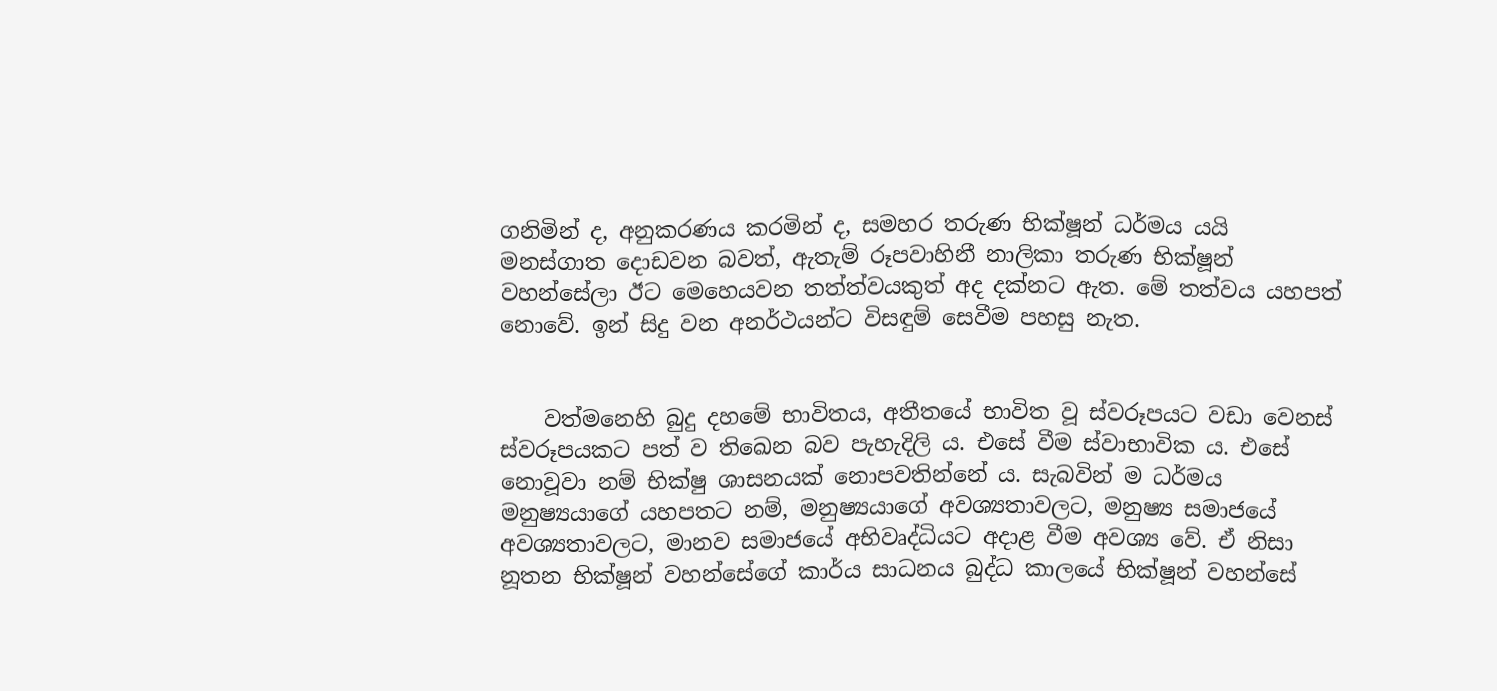ගනිමින් ද, අනුකරණය කරමින් ද, සමහර තරුණ භික්ෂූන් ධර්මය යයි මනස්ගාත දොඩවන බවත්, ඇතැම් රූපවාහිනී නාලිකා තරුණ භික්ෂූන් වහන්සේලා ඊට මෙහෙයවන තත්ත්වයකුත් අද දක්නට ඇත. මේ තත්වය යහපත් නොවේ. ඉන් සිදු වන අනර්ථයන්ට විසඳුම් සෙවීම පහසු නැත.


    වත්මනෙහි බුදු දහමේ භාවිතය, අතීතයේ භාවිත වූ ස්වරූපයට වඩා වෙනස් ස්වරූපයකට පත් ව තිඛෙන බව පැහැදිලි ය. එසේ වීම ස්වාභාවික ය. එසේ නොවූවා නම් භික්ෂු ශාසනයක් නොපවතින්නේ ය. සැබවින් ම ධර්මය මනුෂ්‍යයාගේ යහපතට නම්, මනුෂ්‍යයාගේ අවශ්‍යතාවලට, මනුෂ්‍ය සමාජයේ අවශ්‍යතාවලට, මානව සමාජයේ අභිවෘද්ධියට අදාළ වීම අවශ්‍ය වේ. ඒ නිසා නූතන භික්ෂූන් වහන්සේගේ කාර්ය සාධනය බුද්ධ කාලයේ භික්ෂූන් වහන්සේ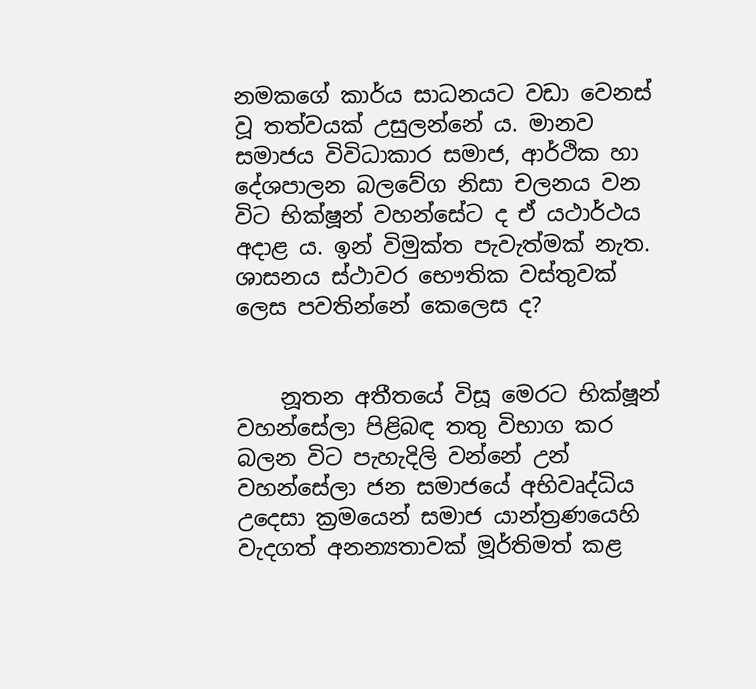නමකගේ කාර්ය සාධනයට වඩා වෙනස් වූ තත්වයක් උසුලන්නේ ය. මානව සමාජය විවිධාකාර සමාජ, ආර්ථික හා දේශපාලන බලවේග නිසා චලනය වන විට භික්ෂූන් වහන්සේට ද ඒ යථාර්ථය අදාළ ය. ඉන් විමුක්ත පැවැත්මක් නැත. ශාසනය ස්ථාවර භෞතික වස්තුවක් ලෙස පවතින්නේ කෙලෙස ද?


    නූතන අතීතයේ විසූ මෙරට භික්ෂූන් වහන්සේලා පිළිබඳ තතු විභාග කර බලන විට පැහැදිලි වන්නේ උන් වහන්සේලා ජන සමාජයේ අභිවෘද්ධිය උදෙසා ක්‍රමයෙන් සමාජ යාන්ත්‍රණයෙහි වැදගත් අනන්‍යතාවක් මූර්තිමත් කළ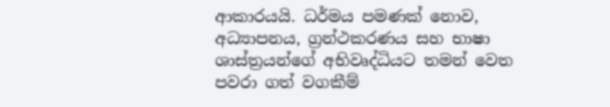ආකාරයයි. ධර්මය පමණක් නොව, අධ්‍යාපනය, ග්‍රන්ථකරණය සහ භාෂා ශාස්ත්‍රයන්ගේ අභිවෘද්ධියට තමන් වෙත පවරා ගත් වගකීම්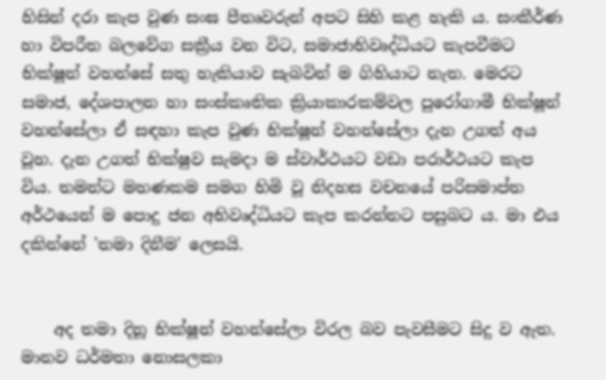හිසින් දරා කැප වුණ සංඝ පීතෘවරුන් අපට සිහි කළ හැකි ය. සංකීර්ණ හා විපරීත බලවේග සක්‍රීය වන විට, සමාජාභිවෘද්ධියට කැපවීමට භික්ෂූන් වහන්සේ සතු හැකියාව සැබවින් ම ගිහියාට නැත. මෙරට සමාජ, දේශපාලන හා සංස්කෘතික ක්‍රියාකාරකම්වල පුරෝගාමී භික්ෂූන් වහන්සේලා ඒ සඳහා කැප වුණ භික්ෂූන් වහන්සේලා දැන උගත් අය වූහ. දැන උගත් භික්ෂුව සැමදා ම ස්වාර්ථයට වඩා පරාර්ථයට කැප විය. තමන්ට මහණකම සමග හිමි වූ නිදහස වචනයේ පරිසමාප්ත අර්ථයෙන් ම පොදු ජන අභිවෘද්ධියට කැප කරන්නට පසුබට ය. මා එය දකින්නේ 'තමා දිනීම' ලෙසයි.


    අද තමා දිනූ භික්ෂූන් වහන්සේලා විරල බව පැවසීමට සිදු ව ඇත. මානව ධර්මතා නොසලකා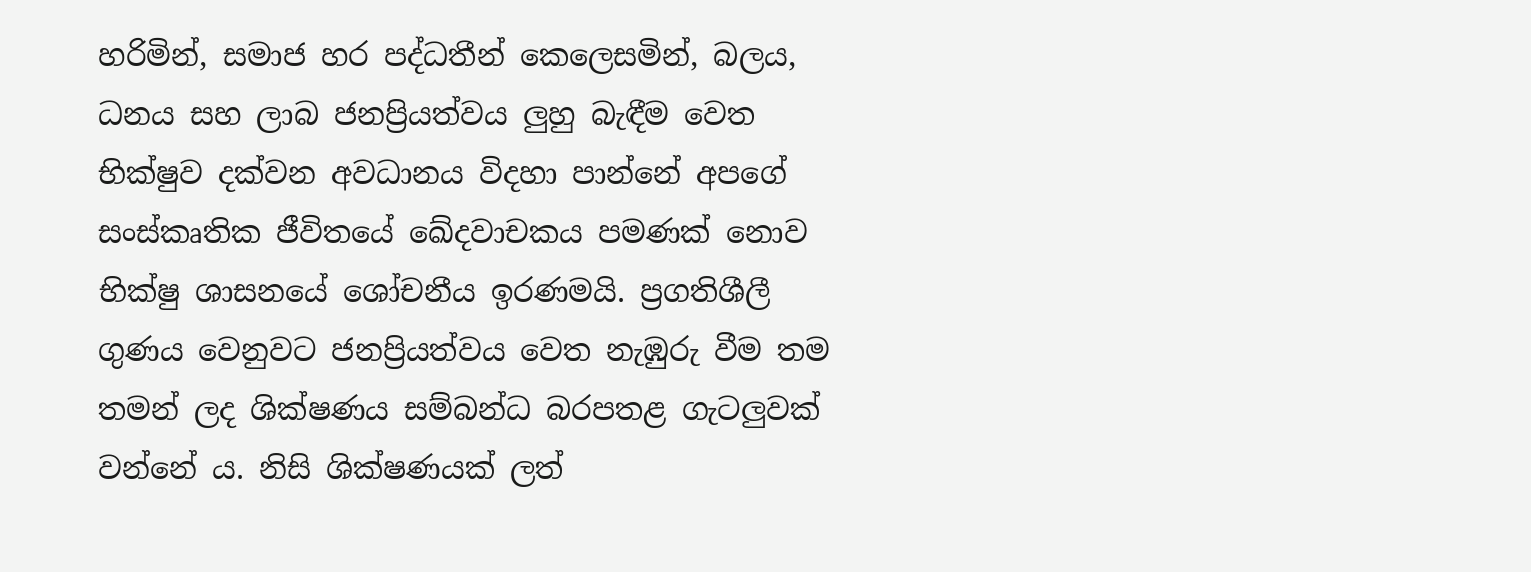හරිමින්, සමාජ හර පද්ධතීන් කෙලෙසමින්, බලය, ධනය සහ ලාබ ජනප්‍රියත්වය ලුහු බැඳීම වෙත භික්ෂුව දක්වන අවධානය විදහා පාන්නේ අපගේ සංස්කෘතික ජීවිතයේ ඛේදවාචකය පමණක් නොව භික්ෂු ශාසනයේ ශෝචනීය ඉරණමයි. ප්‍රගතිශීලී ගුණය වෙනුවට ජනප්‍රියත්වය වෙත නැඹුරු වීම තම තමන් ලද ශික්ෂණය සම්බන්ධ බරපතළ ගැටලුවක් වන්නේ ය. නිසි ශික්ෂණයක් ලත්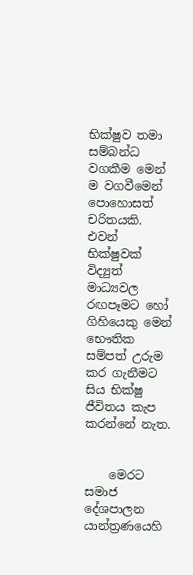භික්ෂුව තමා සම්බන්ධ වගකීම මෙන් ම වගවීමෙන් පොහොසත් චරිතයකි. එවන් භික්ෂුවක් විද්‍යුත් මාධ්‍යවල රඟපෑමට හෝ ගිහියෙකු මෙන් භෞතික සම්පත් උරුම කර ගැනීමට සිය භික්ෂු ජීවිතය කැප කරන්නේ නැත.


    මෙරට සමාජ දේශපාලන යාන්ත්‍රණයෙහි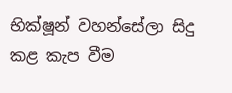භික්ෂූන් වහන්සේලා සිදු කළ කැප වීම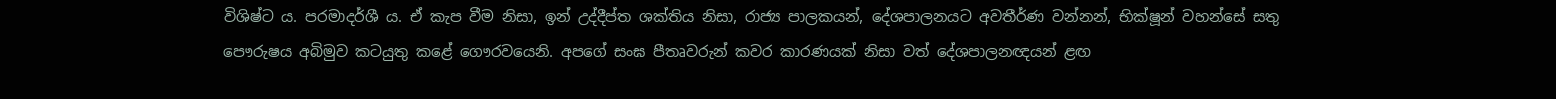විශිෂ්ට ය. පරමාදර්ශී ය. ඒ කැප වීම නිසා, ඉන් උද්දීප්ත ශක්තිය නිසා, රාජ්‍ය පාලකයන්, දේශපාලනයට අවතීර්ණ වන්නන්, භික්ෂූන් වහන්සේ සතු පෞරුෂය අබිමුව කටයුතු කළේ ගෞරවයෙනි. අපගේ සංඝ පීතෘවරුන් කවර කාරණයක් නිසා වත් දේශපාලනඥයන් ළඟ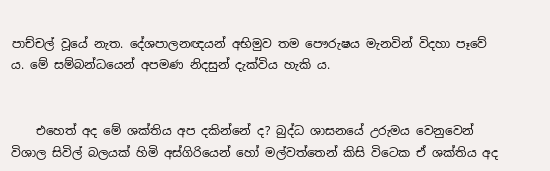පාච්චල් වූයේ නැත. දේශපාලනඥයන් අභිමුව තම පෞරුෂය මැනවින් විදහා පෑවේ ය. මේ සම්බන්ධයෙන් අපමණ නිදසුන් දැක්විය හැකි ය.


    එහෙත් අද මේ ශක්තිය අප දකින්නේ ද? බුද්ධ ශාසනයේ උරුමය වෙනුවෙන් විශාල සිවිල් බලයක් හිමි අස්ගිරියෙන් හෝ මල්වත්තෙන් කිසි විටෙක ඒ ශක්තිය අද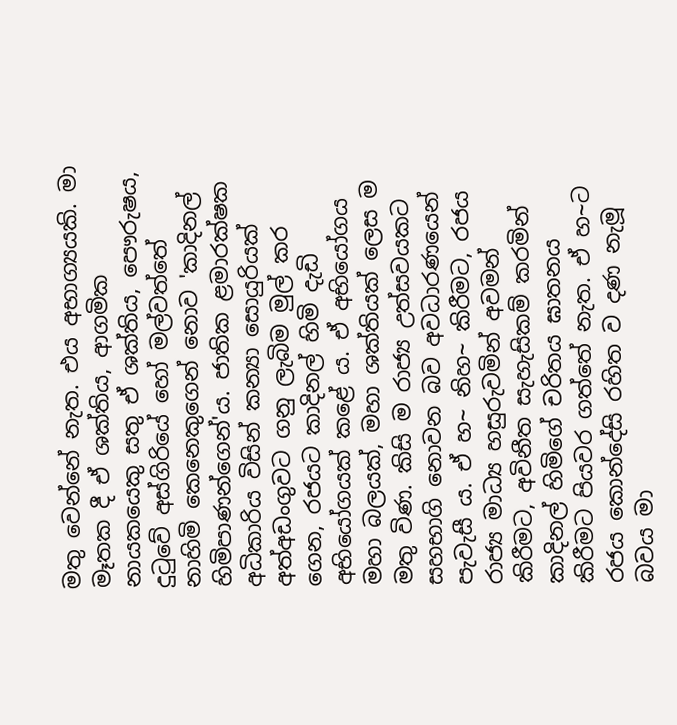මතු වෙන්නේ නැත. එය අභාග්‍යයකි. මා මෑතක දී ඒ ශක්තිය, ආගමික නායකයෙකු සතු ඒ ශක්තිය, පෞරුෂය, දුටුවේ අස්ගිරියේ හෝ මල්වත්තේ නාහිමි කෙනෙකුගෙන් නොව 'කාදිනල් හිමිපාණන්ගෙන්'ය. ජාතික ළමාරක්ෂක අධිකාරිය විසින් කන්‍යා සොයුරියක් අත්අඩංගුවට ගනු ලැබිම මුල් කර ගෙන, රජයට කාදිනල් හිමි දැඩි අභියෝගයක් කළේ ය. ඒ අභියෝගය මහා බලයක්, මහා ශක්තියක් ලෙස ම මතු විණ. කිසි ම රාජ්‍ය උත්සවයකට සහභාගි නොවන බව අවධාරණයෙන් පැවැසී ය. ඒ හ~ නිහ~ කිරීමට, රජය රාජ්‍ය මාධ්‍ය හසුරුවමින් අවමන් කිරීමට, අවිනීත සැහැසිකම් කරමින් කාදිනල් හිමිගේ චරිතය ඝාතනය කිරීමට පියවර ගත්තේ නැත. ඒ හ~ට රජය කොන්දේසි රහිත ව දණ නැමූ බවය මා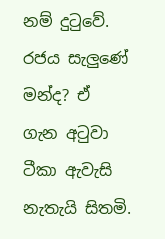නම් දුටුවේ. රජය සැලුණේ මන්ද? ඒ ගැන අටුවා ටීකා ඇවැසි නැතැයි සිතමි.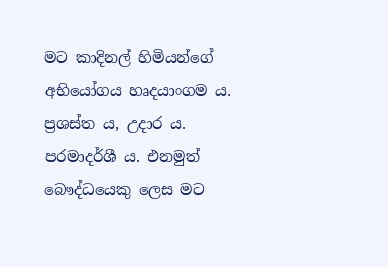මට කාදිනල් හිමියන්ගේ අභියෝගය හෘදයාංගම ය. ප්‍රශස්ත ය, උදාර ය. පරමාදර්ශී ය. එනමුත් බෞද්ධයෙකු ලෙස මට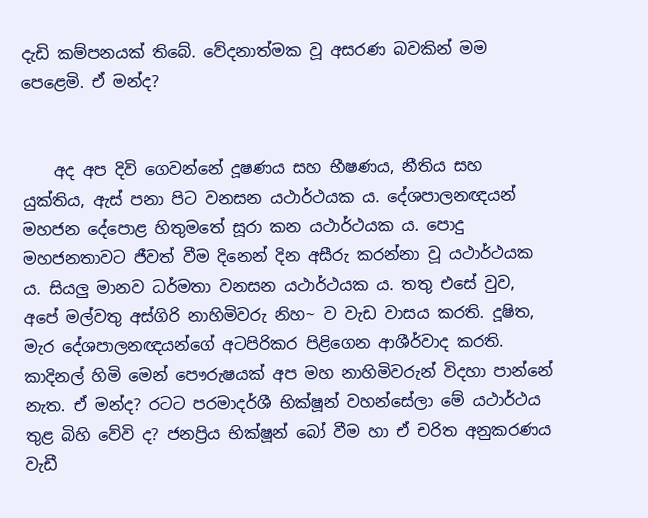දැඩි කම්පනයක් තිබේ. වේදනාත්මක වූ අසරණ බවකින් මම පෙළෙමි. ඒ මන්ද?


    අද අප දිවි ගෙවන්නේ දූෂණය සහ භීෂණය, නීතිය සහ යුක්තිය, ඇස් පනා පිට වනසන යථාර්ථයක ය. දේශපාලනඥයන් මහජන දේපොළ හිතුමතේ සූරා කන යථාර්ථයක ය. පොදු මහජනතාවට ජීවත් වීම දිනෙන් දින අසීරු කරන්නා වූ යථාර්ථයක ය. සියලු මානව ධර්මතා වනසන යථාර්ථයක ය. තතු එසේ වුව, අපේ මල්වතු අස්ගිරි නාහිමිවරු නිහ~ ව වැඩ වාසය කරති. දූෂිත, මැර දේශපාලනඥයන්ගේ අටපිරිකර පිළිගෙන ආශීර්වාද කරති. කාදිනල් හිමි මෙන් පෞරුෂයක් අප මහ නාහිමිවරුන් විදහා පාන්නේ නැත. ඒ මන්ද? රටට පරමාදර්ශී භික්ෂූන් වහන්සේලා මේ යථාර්ථය තුළ බිහි වේවි ද? ජනප්‍රිය භික්ෂූන් බෝ වීම හා ඒ චරිත අනුකරණය වැඩී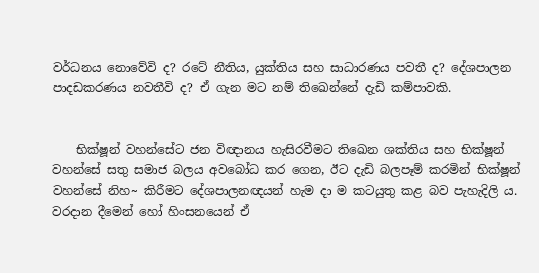වර්ධනය නොවේවි ද? රටේ නීතිය, යුක්තිය සහ සාධාරණය පවතී ද? දේශපාලන පාදඩකරණය නවතීවි ද? ඒ ගැන මට නම් තිඛෙන්නේ දැඩි කම්පාවකි.


    භික්ෂූන් වහන්සේට ජන විඥානය හැසිරවීමට තිඛෙන ශක්තිය සහ භික්ෂූන් වහන්සේ සතු සමාජ බලය අවබෝධ කර ගෙන, ඊට දැඩි බලපෑම් කරමින් භික්ෂූන් වහන්සේ නිහ~ කිරීමට දේශපාලනඥයන් හැම දා ම කටයුතු කළ බව පැහැදිලි ය. වරදාන දීමෙන් හෝ හිංසනයෙන් ඒ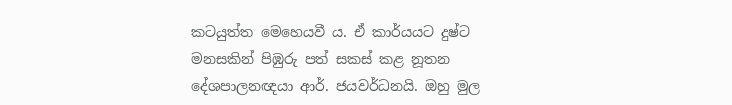කටයුත්ත මෙහෙයවී ය. ඒ කාර්යයට දුෂ්ට මනසකින් පිඹුරු පත් සකස් කළ නූතන දේශපාලනඥයා ආර්. ජයවර්ධනයි. ඔහු මුල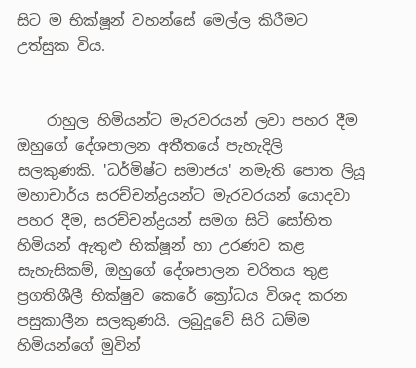සිට ම භික්ෂූන් වහන්සේ මෙල්ල කිරීමට උත්සුක විය.


    රාහුල හිමියන්ට මැරවරයන් ලවා පහර දීම ඔහුගේ දේශපාලන අතීතයේ පැහැදිලි සලකුණකි. 'ධර්මිෂ්ට සමාජය' නමැති පොත ලියූ මහාචාර්ය සරච්චන්ද්‍රයන්ට මැරවරයන් යොදවා පහර දීම, සරච්චන්ද්‍රයන් සමග සිටි සෝභිත හිමියන් ඇතුළු භික්ෂූන් හා උරණව කළ සැහැසිකම්, ඔහුගේ දේශපාලන චරිතය තුළ ප්‍රගතිශීලී භික්ෂුව කෙරේ ක්‍රෝධය විශද කරන පසුකාලීන සලකුණයි. ලබුදූවේ සිරි ධම්ම හිමියන්ගේ මුවින්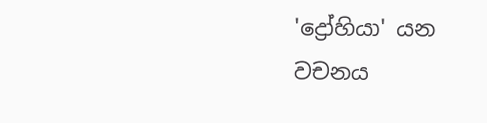'ද්‍රෝහියා' යන වචනය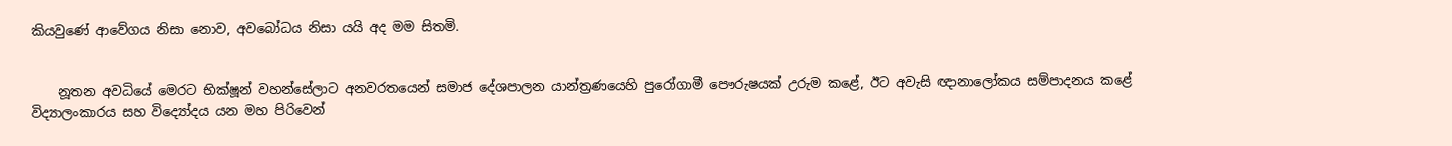කියවුණේ ආවේගය නිසා නොව, අවබෝධය නිසා යයි අද මම සිතමි.


    නූතන අවධියේ මෙරට භික්ෂූන් වහන්සේලාට අනවරතයෙන් සමාජ දේශපාලන යාන්ත්‍රණයෙහි පුරෝගාමී පෞරුෂයක් උරුම කළේ, ඊට අවැසි ඥානාලෝකය සම්පාදනය කළේ විද්‍යාලංකාරය සහ විද්‍යෝදය යන මහ පිරිවෙන්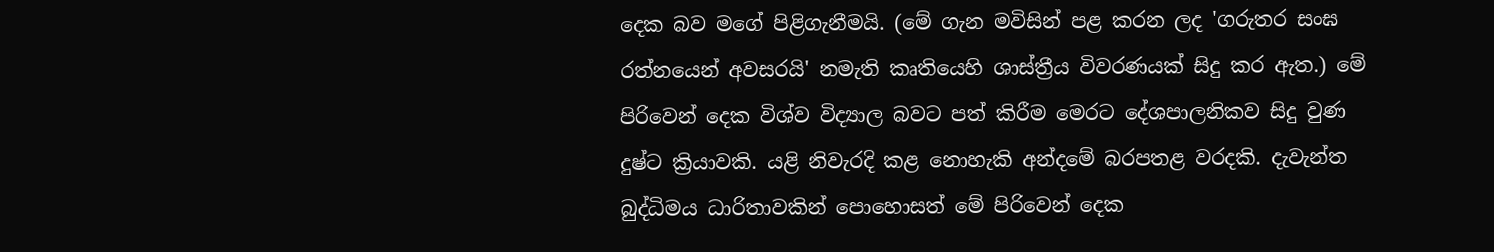දෙක බව මගේ පිළිගැනීමයි. (මේ ගැන මවිසින් පළ කරන ලද 'ගරුතර සංඝ රත්නයෙන් අවසරයි' නමැති කෘතියෙහි ශාස්ත්‍රීය විවරණයක් සිදු කර ඇත.) මේ පිරිවෙන් දෙක විශ්ව විද්‍යාල බවට පත් කිරීම මෙරට දේශපාලනිකව සිදු වුණ දුෂ්ට ක්‍රියාවකි. යළි නිවැරදි කළ නොහැකි අන්දමේ බරපතළ වරදකි. දැවැන්ත බුද්ධිමය ධාරිතාවකින් පොහොසත් මේ පිරිවෙන් දෙක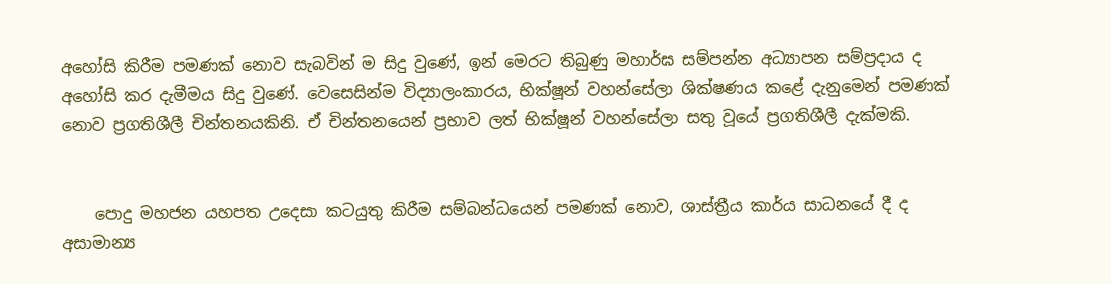අහෝසි කිරීම පමණක් නොව සැබවින් ම සිදු වුණේ, ඉන් මෙරට තිබුණු මහාර්ඝ සම්පන්න අධ්‍යාපන සම්ප්‍රදාය ද අහෝසි කර දැමීමය සිදු වුණේ. වෙසෙසින්ම විද්‍යාලංකාරය, භික්ෂූන් වහන්සේලා ශික්ෂණය කළේ දැනුමෙන් පමණක් නොව ප්‍රගතිශීලී චින්තනයකිනි. ඒ චින්තනයෙන් ප්‍රභාව ලත් භික්ෂූන් වහන්සේලා සතු වූයේ ප්‍රගතිශීලී දැක්මකි.


    පොදු මහජන යහපත උදෙසා කටයුතු කිරීම සම්බන්ධයෙන් පමණක් නොව, ශාස්ත්‍රීය කාර්ය සාධනයේ දී ද අසාමාන්‍ය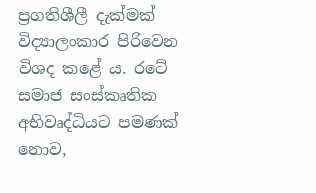ප්‍රගතිශීලී දැක්මක් විද්‍යාලංකාර පිරිවෙන විශද කළේ ය. රටේ සමාජ සංස්කෘතික අභිවෘද්ධියට පමණක් නොව,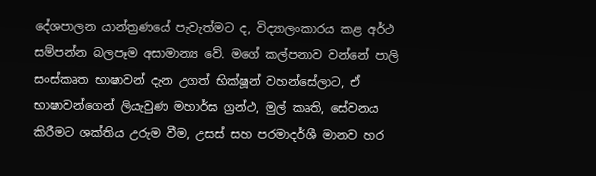දේශපාලන යාන්ත්‍රණයේ පැවැත්මට ද, විද්‍යාලංකාරය කළ අර්ථ සම්පන්න බලපෑම අසාමාන්‍ය වේ. මගේ කල්පනාව වන්නේ පාලි සංස්කෘත භාෂාවන් දැන උගත් භික්ෂූන් වහන්සේලාට, ඒ භාෂාවන්ගෙන් ලියැවුණ මහාර්ඝ ග්‍රන්ථ, මුල් කෘති, සේවනය කිරීමට ශක්තිය උරුම වීම, උසස් සහ පරමාදර්ශී මානව හර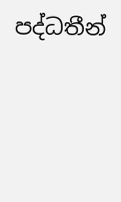පද්ධතීන්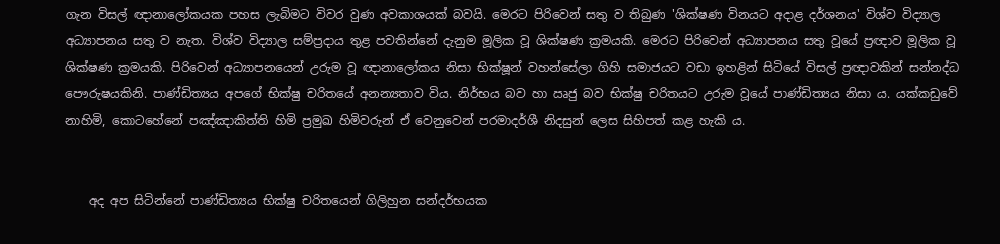ගැන විසල් ඥානාලෝකයක පහස ලැබිමට විවර වුණ අවකාශයක් බවයි. මෙරට පිරිවෙන් සතු ව තිබුණ 'ශික්ෂණ විනයට අදාළ දර්ශනය' විශ්ව විද්‍යාල අධ්‍යාපනය සතු ව නැත. විශ්ව විද්‍යාල සම්ප්‍රදාය තුළ පවතින්නේ දැනුම මූලික වූ ශික්ෂණ ක්‍රමයකි. මෙරට පිරිවෙන් අධ්‍යාපනය සතු වූයේ ප්‍රඥාව මූලික වූ ශික්ෂණ ක්‍රමයකි. පිරිවෙන් අධ්‍යාපනයෙන් උරුම වූ ඥානාලෝකය නිසා භික්ෂූන් වහන්සේලා ගිහි සමාජයට වඩා ඉහළින් සිටියේ විසල් ප්‍රඥාවකින් සන්නද්ධ පෞරුෂයකිනි. පාණ්ඩිත්‍යය අපගේ භික්ෂු චරිතයේ අනන්‍යතාව විය. නිර්භය බව හා ඍජු බව භික්ෂු චරිතයට උරුම වූයේ පාණ්ඩිත්‍යය නිසා ය. යක්කඩුවේ නාහිමි, කොටහේනේ පඤ්ඤාකිත්ති හිමි ප්‍රමුඛ හිමිවරුන් ඒ වෙනුවෙන් පරමාදර්ශී නිදසුන් ලෙස සිහිපත් කළ හැකි ය.


    අද අප සිටින්නේ පාණ්ඩිත්‍යය භික්ෂු චරිතයෙන් ගිලිහුන සන්දර්භයක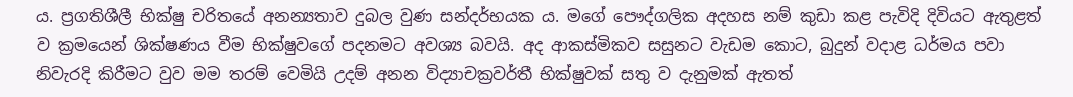ය. ප්‍රගතිශීලී භික්ෂු චරිතයේ අනන්‍යතාව දුබල වුණ සන්දර්භයක ය. මගේ පෞද්ගලික අදහස නම් කුඩා කළ පැවිදි දිවියට ඇතුළත් ව ක්‍රමයෙන් ශික්ෂණය වීම භික්ෂුවගේ පදනමට අවශ්‍ය බවයි. අද ආකස්මිකව සසුනට වැඩම කොට, බුදුන් වදාළ ධර්මය පවා නිවැරදි කිරීමට වුව මම තරම් වෙමියි උදම් අනන විද්‍යාචක්‍රවර්තී භික්ෂුවක් සතු ව දැනුමක් ඇතත්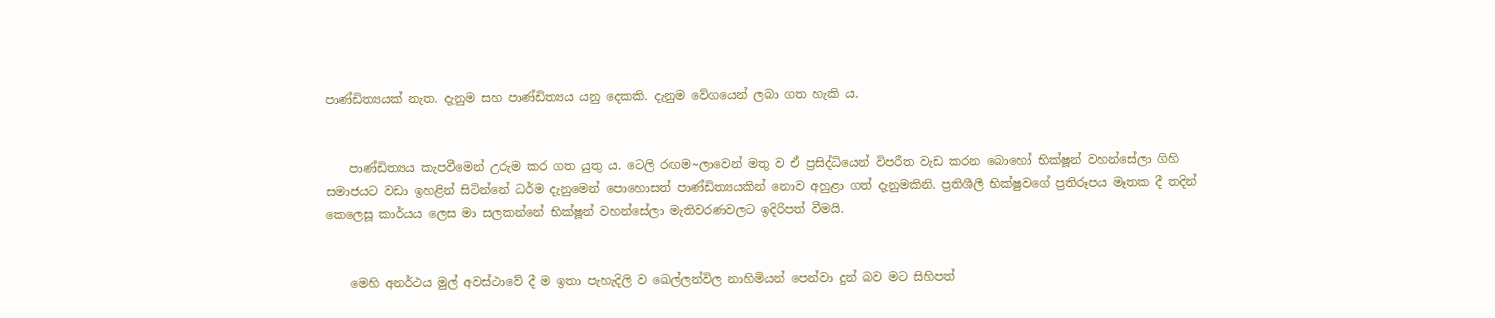පාණ්ඩිත්‍යයක් නැත. දැනුම සහ පාණ්ඩිත්‍යය යනු දෙකකි. දැනුම වේගයෙන් ලබා ගත හැකි ය.


    පාණ්ඩිත්‍යය කැපවීමෙන් උරුම කර ගත යුතු ය. ටෙලි රඟම~ලාවෙන් මතු ව ඒ ප්‍රසිද්ධියෙන් විපරීත වැඩ කරන බොහෝ භික්ෂූන් වහන්සේලා ගිහි සමාජයට වඩා ඉහළින් සිටින්නේ ධර්ම දැනුමෙන් පොහොසත් පාණ්ඩිත්‍යයකින් නොව අහුළා ගත් දැනුමකිනි. ප්‍රතිශීලී භික්ෂුවගේ ප්‍රතිරූපය මෑතක දී තදින් කෙලෙසූ කාර්යය ලෙස මා සලකන්නේ භික්ෂූන් වහන්සේලා මැතිවරණවලට ඉදිරිපත් වීමයි.


    මෙහි අනර්ථය මුල් අවස්ථාවේ දී ම ඉතා පැහැදිලි ව ඛෙල්ලන්විල නාහිමියන් පෙන්වා දුන් බව මට සිහිපත්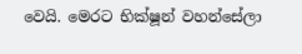වෙයි. මෙරට භික්ෂූන් වහන්සේලා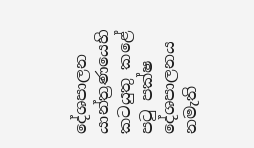දේශපාලන යාන්ත්‍රණයෙහි කටයුතු කළේ පටු පක්ෂ දේශපාලනය නමැති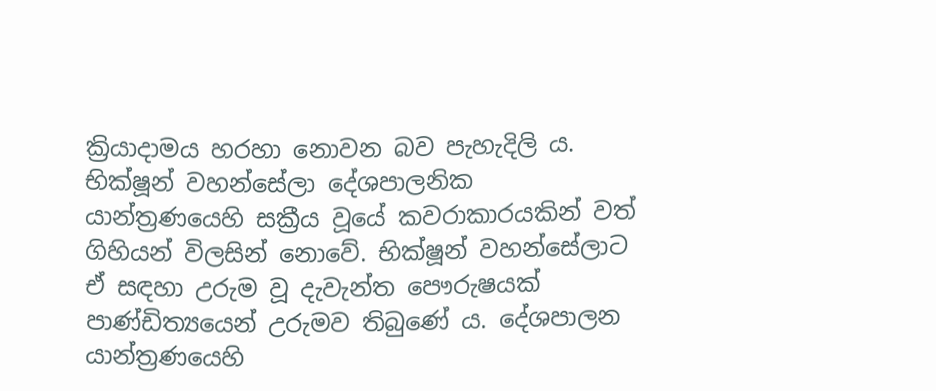ක්‍රියාදාමය හරහා නොවන බව පැහැදිලි ය. භික්ෂූන් වහන්සේලා දේශපාලනික යාන්ත්‍රණයෙහි සක්‍රීය වූයේ කවරාකාරයකින් වත් ගිහියන් විලසින් නොවේ. භික්ෂූන් වහන්සේලාට ඒ සඳහා උරුම වූ දැවැන්ත පෞරුෂයක් පාණ්ඩිත්‍යයෙන් උරුමව තිබුණේ ය. දේශපාලන යාන්ත්‍රණයෙහි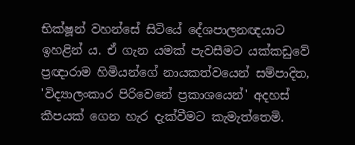භික්ෂූන් වහන්සේ සිටියේ දේශපාලනඥයාට ඉහළින් ය. ඒ ගැන යමක් පැවසීමට යක්කඩුවේ ප්‍රඥාරාම හිමියන්ගේ නායකත්වයෙන් සම්පාදිත, 'විද්‍යාලංකාර පිරිවෙනේ ප්‍රකාශයෙන්' අදහස් කීපයක් ගෙන හැර දැක්වීමට කැමැත්තෙමි.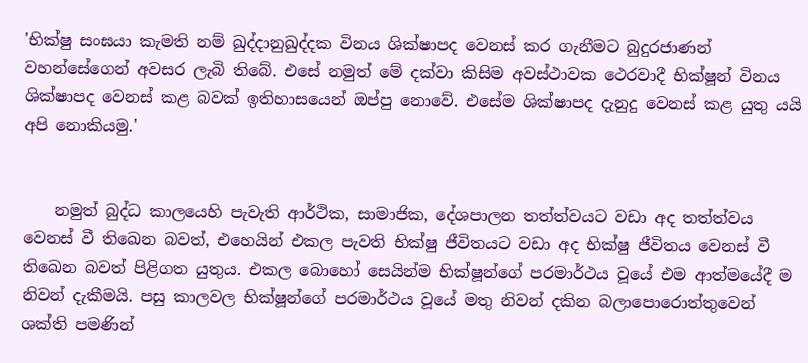'භික්ෂු සංඝයා කැමති නම් ඛුද්දානුඛුද්දක විනය ශික්ෂාපද වෙනස් කර ගැනීමට බුදුරජාණන් වහන්සේගෙන් අවසර ලැබි තිබේ. එසේ නමුත් මේ දක්වා කිසිම අවස්ථාවක ථෙරවාදී භික්ෂූන් විනය ශික්ෂාපද වෙනස් කළ බවක් ඉතිහාසයෙන් ඔප්පු නොවේ. එසේම ශික්ෂාපද දැනුදු වෙනස් කළ යුතු යයි අපි නොකියමු.'


    නමුත් බුද්ධ කාලයෙහි පැවැති ආර්ථික, සාමාජික, දේශපාලන තත්ත්වයට වඩා අද තත්ත්වය වෙනස් වී තිඛෙන බවත්, එහෙයින් එකල පැවති භික්ෂු ජීවිතයට වඩා අද භික්ෂු ජීවිතය වෙනස් වී තිඛෙන බවත් පිළිගත යුතුය. එකල බොහෝ සෙයින්ම භික්ෂූන්ගේ පරමාර්ථය වූයේ එම ආත්මයේදී ම නිවන් දැකීමයි. පසු කාලවල භික්ෂූන්ගේ පරමාර්ථය වූයේ මතු නිවන් දකින බලාපොරොත්තුවෙන් ශක්ති පමණින්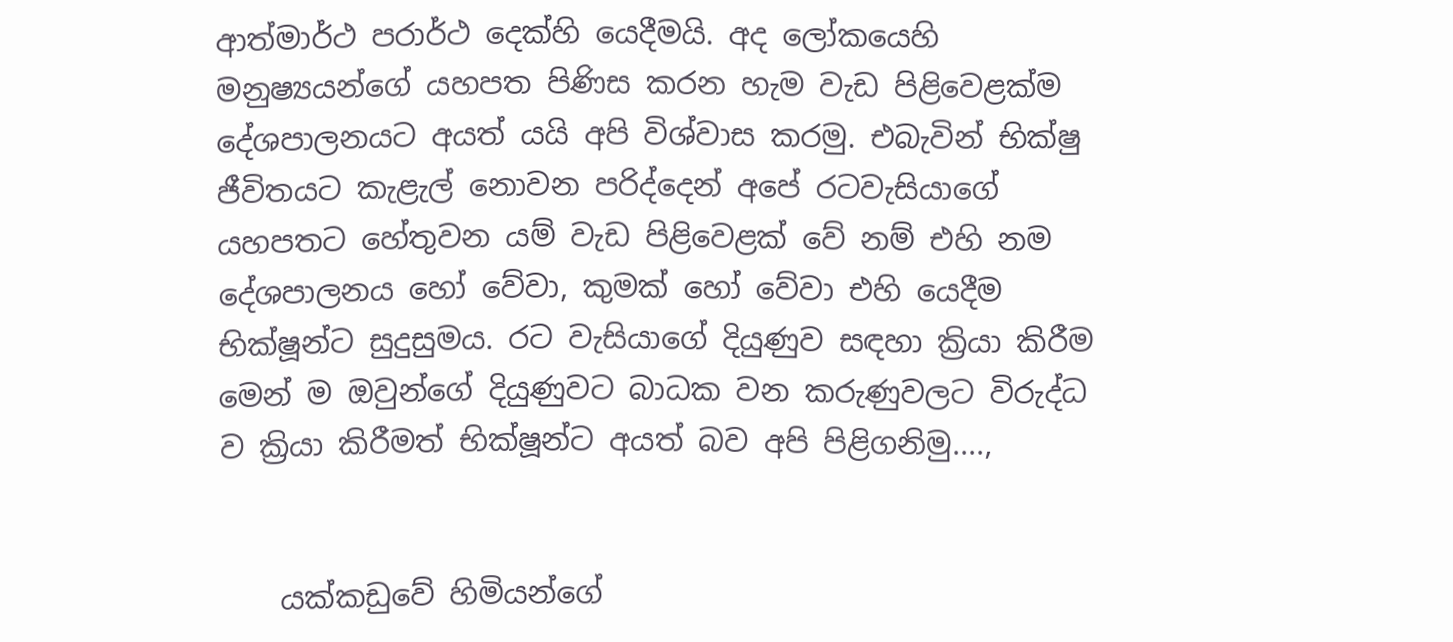ආත්මාර්ථ පරාර්ථ දෙක්හි යෙදීමයි. අද ලෝකයෙහි මනුෂ්‍යයන්ගේ යහපත පිණිස කරන හැම වැඩ පිළිවෙළක්ම දේශපාලනයට අයත් යයි අපි විශ්වාස කරමු. එබැවින් භික්ෂු ජීවිතයට කැළැල් නොවන පරිද්දෙන් අපේ රටවැසියාගේ යහපතට හේතුවන යම් වැඩ පිළිවෙළක් වේ නම් එහි නම දේශපාලනය හෝ වේවා, කුමක් හෝ වේවා එහි යෙදීම භික්ෂූන්ට සුදුසුමය. රට වැසියාගේ දියුණුව සඳහා ක්‍රියා කිරීම මෙන් ම ඔවුන්ගේ දියුණුවට බාධක වන කරුණුවලට විරුද්ධ ව ක්‍රියා කිරීමත් භික්ෂූන්ට අයත් බව අපි පිළිගනිමු....,


    යක්කඩුවේ හිමියන්ගේ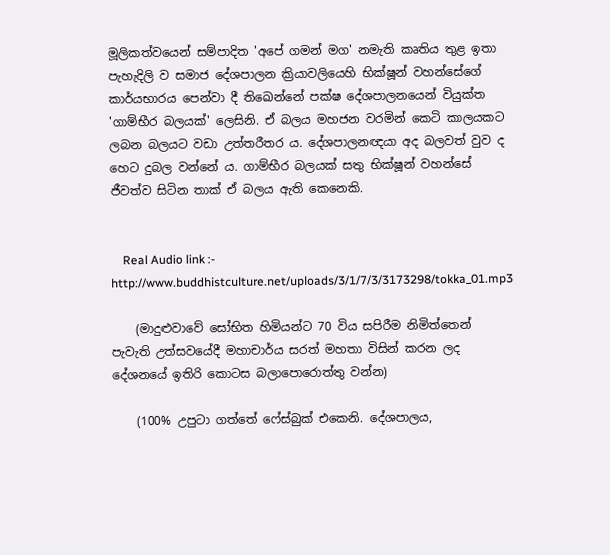මූලිකත්වයෙන් සම්පාදිත 'අපේ ගමන් මග' නමැති කෘතිය තුළ ඉතා පැහැදිලි ව සමාජ දේශපාලන ක්‍රියාවලියෙහි භික්ෂූන් වහන්සේගේ කාර්යභාරය පෙන්වා දී තිඛෙන්නේ පක්ෂ දේශපාලනයෙන් වියුක්ත 'ගාම්භීර බලයක්' ලෙසිනි. ඒ බලය මහජන වරමින් කෙටි කාලයකට ලබන බලයට වඩා උත්තරීතර ය. දේශපාලනඥයා අද බලවත් වුව ද හෙට දුබල වන්නේ ය. ගාම්භීර බලයක් සතු භික්ෂූන් වහන්සේ ජීවත්ව සිටින තාක් ඒ බලය ඇති කෙනෙකි.


    Real Audio link :- http://www.buddhistculture.net/uploads/3/1/7/3/3173298/tokka_01.mp3

    (මාදුළුවාවේ සෝභිත හිමියන්ට 70 විය සපිරීම නිමිත්තෙන් පැවැති උත්සවයේදී මහාචාර්ය සරත් මහතා විසින් කරන ලද දේශනයේ ඉතිරි කොටස බලාපොරොත්තු වන්න)

    (100% උ‍පු‍ටා‍ ග‍ත්‍තේ‍ ෆේ‍ස්‍බු‍ක්‍ එ‍කෙ‍නි‍. දේ‍ශ‍පා‍ල‍ය‍,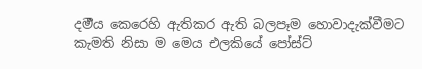ද‍ර්‍ම‍ය‍ කෙ‍රෙ‍හි‍ ඇ‍ති‍ක‍ර‍ ඇ‍ති‍ බ‍ල‍පෑ‍ම‍ හො‍වා‍දැ‍ක්වී‍ම‍ට‍ කැ‍ම‍ති‍ නි‍සා‍ ම‍ මෙ‍ය‍ එ‍ල‍කි‍යේ‍ පෝ‍ස්‍ට්‍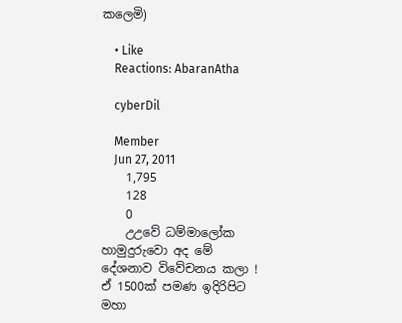ක‍ලෙ‍මි‍)

    • Like
    Reactions: AbaranAtha

    cyberDil

    Member
    Jun 27, 2011
    1,795
    128
    0
    උඋවේ ධම්මාලෝක හාමුදුරුවො අද මේ දේශනාව විවේචනය කලා ! ඒ 1500ක් පමණ ඉදිරිපිට මහා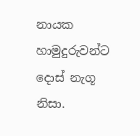නායක හාමුදුරුවන්ට දොස් නැගූ නිසා.